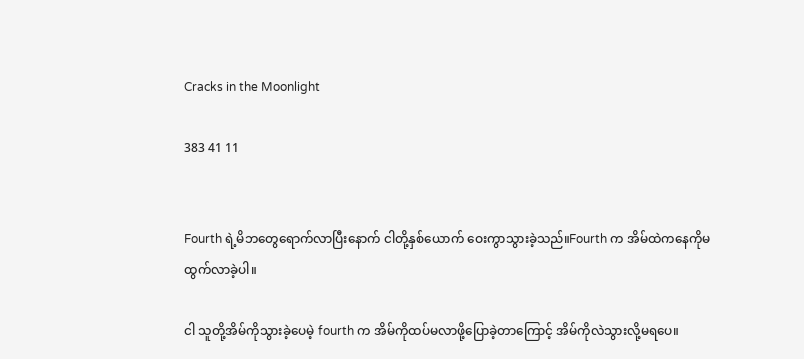Cracks in the Moonlight

383 41 11


Fourth ရဲ့မိဘတွေရောက်လာပြီးနောက် ငါတို့နှစ်ယောက် ဝေးကွာသွားခဲ့သည်။Fourth က အိမ်ထဲကနေကိုမထွက်လာခဲ့ပါ။

ငါ သူတို့အိမ်ကိုသွားခဲ့ပေမဲ့ fourth က အိမ်ကိုထပ်မလာဖို့ပြောခဲ့တာကြောင့် အိမ်ကိုလဲသွားလို့မရပေ။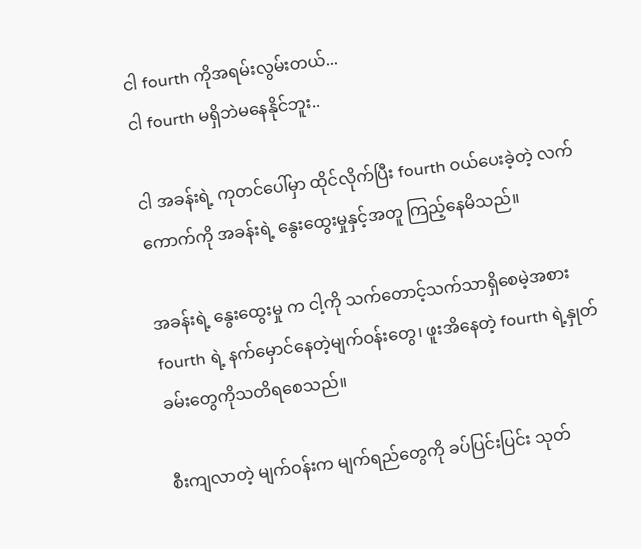ငါ fourth ကိုအရမ်းလွမ်းတယ်...
ငါ fourth မရှိဘဲမနေနိုင်ဘူး..

ငါ အခန်းရဲ့ ကုတင်ပေါ်မှာ ထိုင်လိုက်ပြီး fourth ဝယ်ပေးခဲ့တဲ့ လက်ကောက်ကို အခန်းရဲ့ နွေးထွေးမှုနှင့်အတူ ကြည့်နေမိသည်။

အခန်းရဲ့ နွေးထွေးမှု က ငါ့ကို သက်တောင့်သက်သာရှိစေမဲ့အစား fourth ရဲ့ နက်မှောင်နေတဲ့မျက်ဝန်းတွေ၊ ဖူးအိနေတဲ့ fourth ရဲ့နှုတ်ခမ်းတွေကိုသတိရစေသည်။

စီးကျလာတဲ့ မျက်ဝန်းက မျက်ရည်တွေကို ခပ်ပြင်းပြင်း သုတ်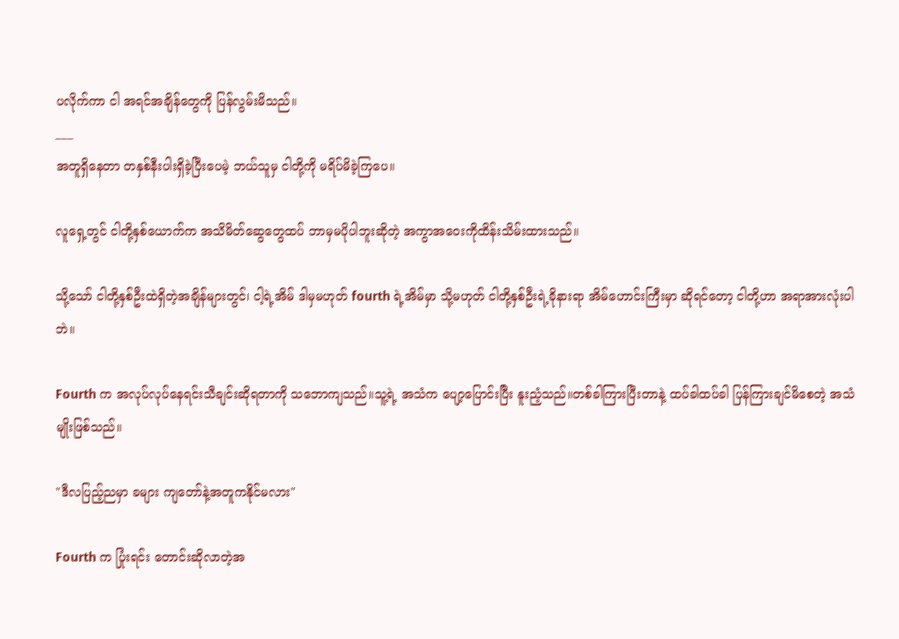ပလိုက်ကာ ငါ အရင်အချိန်တွေကို ပြန်လွမ်းမိသည်။
___
အတူရှိနေတာ တနှစ်နီးပါးရှိခဲ့ပြီးပေမဲ့ ဘယ်သူမှ ငါတို့ကို မရိပ်မိခဲ့ကြပေ။

လူရှေ့တွင် ငါတို့နှစ်ယောက်က အသိမိတ်ဆွေတွေထပ် ဘာမှမပိုပါဘူးဆိုတဲ့ အကွာအဝေးကိုထိန်းသိမ်းထားသည်။

သို့သော် ငါတို့နှစ်ဦးထဲရှိတဲ့အချိန်များတွင်၊ ငါ့ရဲ့အိမ် ဒါမှမဟုတ် fourth ရဲ့အိမ်မှာ သို့မဟုတ် ငါတို့နှစ်ဦးရဲ့ခိုနားရာ အိမ်ဟောင်းကြီးမှာ ဆိုရင်တော့ ငါတို့ဟာ အရာအားလုံးပါဘဲ။

Fourth က အလုပ်လုပ်နေရင်းသီချင်းဆိုရတာကို သဘောကျသည်။သူ့ရဲ့ အသံက ပျော့ပြောင်းပြီး နူးညံ့သည်။တစ်ခါကြားပြီးတာနဲ့ ထပ်ခါထပ်ခါ ပြန်ကြားချင်မိစေတဲ့ အသံမျိုးဖြစ်သည်။

"ဒီလပြည့်ညမှာ ခများ ကျတော်နဲ့အတူကနိုင်မလား"

Fourth က ပြုံးရင်း တောင်းဆိုလာတဲ့အ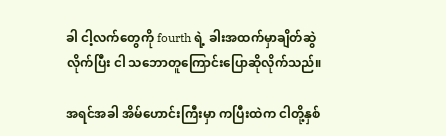ခါ ငါ့လက်တွေကို fourth ရဲ့ ခါးအထက်မှာချိတ်ဆွဲလိုက်ပြီး ငါ သဘောတူကြောင်းပြောဆိုလိုက်သည်။

အရင်အခါ အိမ်ဟောင်းကြီးမှာ ကပြီးထဲက ငါတို့နှစ်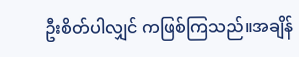ဦးစိတ်ပါလျှင် ကဖြစ်ကြသည်။အချိန်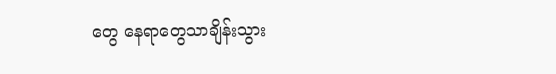တွေ နေရာတွေသာချိန်းသွား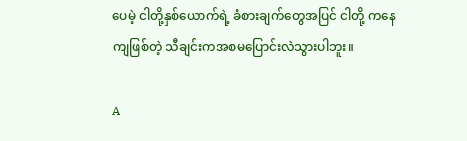ပေမဲ့ ငါတို့နှစ်ယောက်ရဲ့ ခံစားချက်တွေအပြင် ငါတို့ ကနေကျဖြစ်တဲ့ သီချင်းကအစမပြောင်းလဲသွားပါဘူး။

A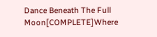Dance Beneath The Full Moon[COMPLETE]Where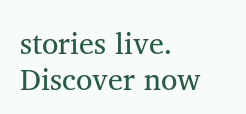stories live. Discover now